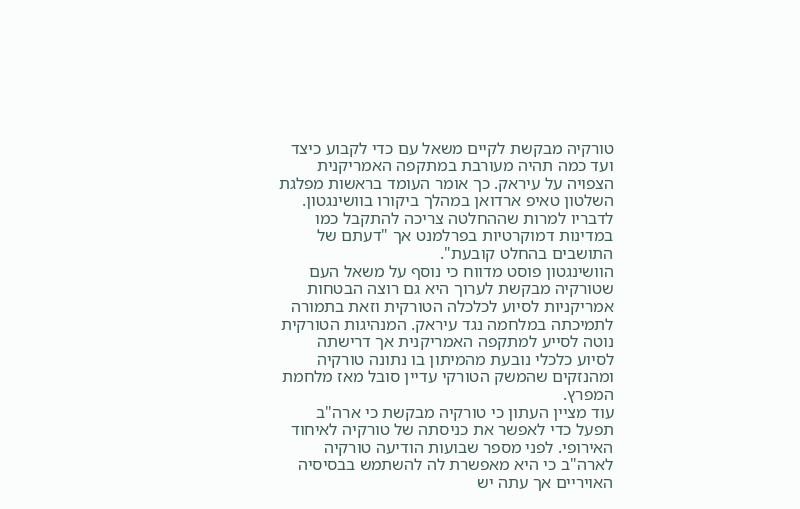טורקיה מבקשת לקיים משאל עם כדי לקבוע כיצד ועד כמה תהיה מעורבת במתקפה האמריקנית הצפויה על עיראק. כך אומר העומד בראשות מפלגת השלטון טאיפ ארדואן במהלך ביקורו בוושינגטון. לדבריו למרות שההחלטה צריכה להתקבל כמו במדינות דמוקרטיות בפרלמנט אך "דעתם של התושבים בהחלט קובעת".
הוושינגטון פוסט מדווח כי נוסף על משאל העם שטורקיה מבקשת לערוך היא גם רוצה הבטחות אמריקניות לסיוע לכלכלה הטורקית וזאת בתמורה לתמיכתה במלחמה נגד עיראק. המנהיגות הטורקית נוטה לסייע למתקפה האמריקנית אך דרישתה לסיוע כלכלי נובעת מהמיתון בו נתונה טורקיה ומהנזקים שהמשק הטורקי עדיין סובל מאז מלחמת המפרץ.
עוד מציין העתון כי טורקיה מבקשת כי ארה"ב תפעל כדי לאפשר את כניסתה של טורקיה לאיחוד האירופי. לפני מספר שבועות הודיעה טורקיה לארה"ב כי היא מאפשרת לה להשתמש בבסיסיה האויריים אך עתה יש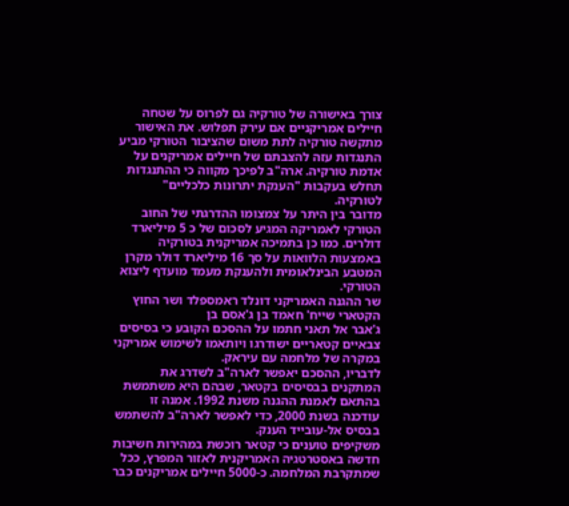צורך באישורה של טורקיה גם לפרוס על שטחה חיילים אמריקניים אם עירק תפלוש. את האישור מתקשה טורקיה לתת משום שהציבור הטורקי מביע התנגדות עזה להצבתם של חיילים אמריקנים על אדמת טורקיה. ארה"ב לפיכך מקווה כי ההתנגדות תחלש בעקבות "הענקת יתרונות כלכליים" לטורקיה.
מדובר בין היתר על צמצומו ההדרגתי של החוב הטורקי לאמריקה המגיע לסכום של כ 5 מיליארד דולרים. כמו כן בתמיכה אמריקנית בטורקיה באמצעות הלוואות על סך 16 מיליארד דולר מקרן המטבע הבינלאומית ולהענקת מעמד מועדף ליצוא הטורקי.
שר ההגנה האמריקני דונלד ראמספלד ושר החוץ הקטארי שייח' חאמד בן ג'אסם בן
ג'אבר אל תאני חתמו על ההסכם הקובע כי בסיסים צבאיים קטאריים ישודרגו ויותאמו לשימוש אמריקני במקרה של מלחמה עם עיראק.
לדבריו, ההסכם יאפשר לארה"ב לשדרג את המתקנים בבסיסים בקטאר, שבהם היא משתמשת בהתאם לאמנת ההגנה משנת 1992. אמנה זו עודכנה בשנת 2000, כדי לאפשר לארה"ב להשתמש בבסיס אל-עובייד הענק.
משקיפים טוענים כי קטאר רוכשת במהירות חשיבות חדשה באסטרטגיה האמריקנית לאזור המפרץ, ככל שמתקרבת המלחמה. כ-5000 חיילים אמריקנים כבר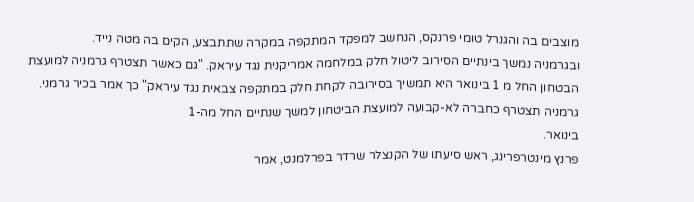מוצבים בה והגנרל טומי פרנקס, הנחשב למפקד המתקפה במקרה שתתבצע, הקים בה מטה נייד.
ובגרמניה נמשך בינתיים הסירוב ליטול חלק במלחמה אמריקנית נגד עיראק. "גם כאשר תצטרף גרמניה למועצת הבטחון החל מ 1 בינואר היא תמשיך בסירובה לקחת חלק במתקפה צבאית נגד עיראק" כך אמר בכיר גרמני.
גרמניה תצטרף כחברה לא-קבועה למועצת הביטחון למשך שנתיים החל מה-1
בינואר.
פרנץ מינטרפרינג, ראש סיעתו של הקנצלר שרדר בפרלמנט, אמר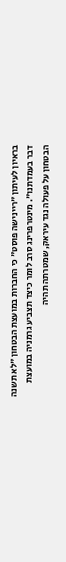בראיון לעיתון "ריינישה פוסט" כי החברות במועצת הבטחון "לא תשנה דבר בעמדתנו". מינטרפרינג סרב לומר כיצד תצביע גרמניה במועצת הבטחון על פעולה נגד עיראק, שמטרתה תהיה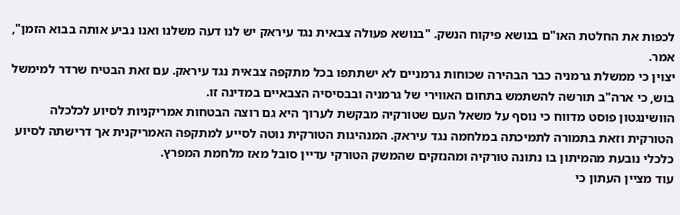לכפות את החלטת האו"ם בנושא פיקוח הנשק. "בנושא פעולה צבאית נגד עיראק יש לנו דעה משלנו ואנו נביע אותה בבוא הזמן", אמר.
יצוין כי ממשלת גרמניה כבר הבהירה שכוחות גרמניים לא ישתתפו בכל מתקפה צבאית נגד עיראק. עם זאת הבטיח שרדר למימשל בוש, כי ארה"ב תורשה להשתמש בתחום האווירי של גרמניה ובבסיסיה הצבאיים במדינה זו.
הוושינגטון פוסט מדווח כי נוסף על משאל העם שטורקיה מבקשת לערוך היא גם רוצה הבטחות אמריקניות לסיוע לכלכלה הטורקית וזאת בתמורה לתמיכתה במלחמה נגד עיראק. המנהיגות הטורקית נוטה לסייע למתקפה האמריקנית אך דרישתה לסיוע כלכלי נובעת מהמיתון בו נתונה טורקיה ומהנזקים שהמשק הטורקי עדיין סובל מאז מלחמת המפרץ.
עוד מציין העתון כי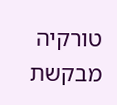טורקיה מבקשת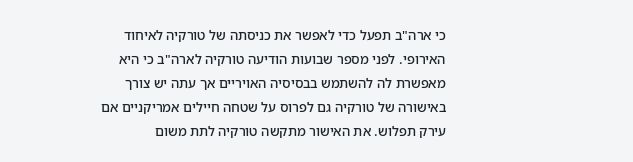כי ארה"ב תפעל כדי לאפשר את כניסתה של טורקיה לאיחוד האירופי. לפני מספר שבועות הודיעה טורקיה לארה"ב כי היא מאפשרת לה להשתמש בבסיסיה האויריים אך עתה יש צורך באישורה של טורקיה גם לפרוס על שטחה חיילים אמריקניים אם עירק תפלוש. את האישור מתקשה טורקיה לתת משום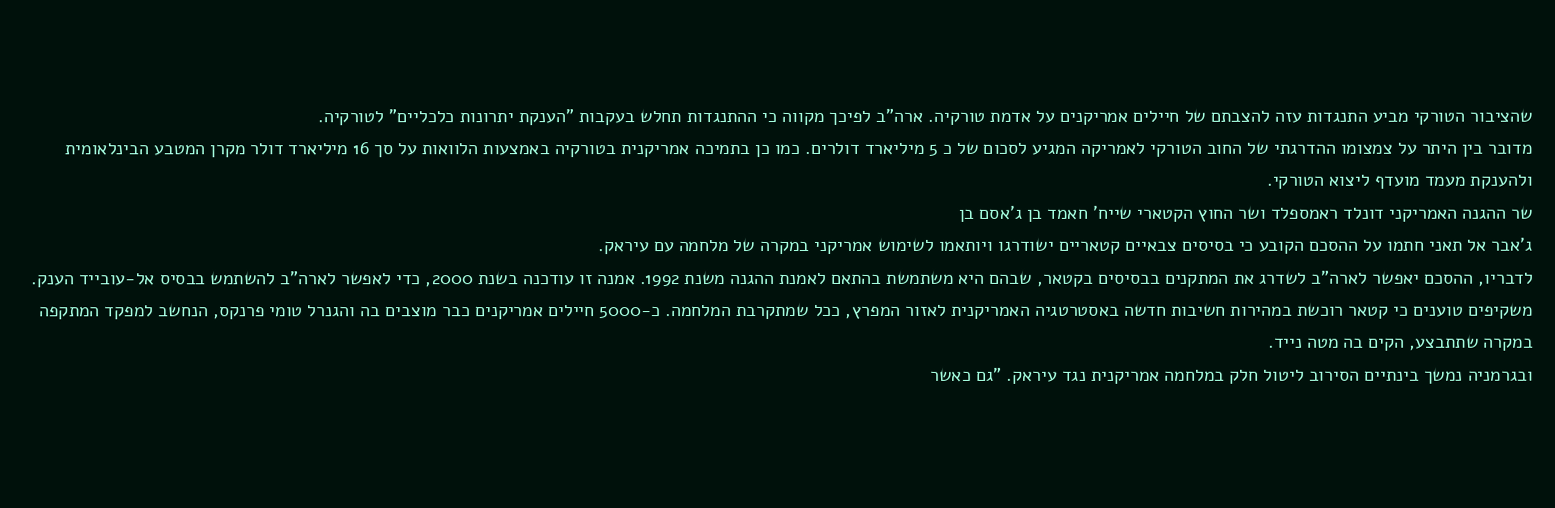שהציבור הטורקי מביע התנגדות עזה להצבתם של חיילים אמריקנים על אדמת טורקיה. ארה"ב לפיכך מקווה כי ההתנגדות תחלש בעקבות "הענקת יתרונות כלכליים" לטורקיה.
מדובר בין היתר על צמצומו ההדרגתי של החוב הטורקי לאמריקה המגיע לסכום של כ 5 מיליארד דולרים. כמו כן בתמיכה אמריקנית בטורקיה באמצעות הלוואות על סך 16 מיליארד דולר מקרן המטבע הבינלאומית ולהענקת מעמד מועדף ליצוא הטורקי.
שר ההגנה האמריקני דונלד ראמספלד ושר החוץ הקטארי שייח' חאמד בן ג'אסם בן
ג'אבר אל תאני חתמו על ההסכם הקובע כי בסיסים צבאיים קטאריים ישודרגו ויותאמו לשימוש אמריקני במקרה של מלחמה עם עיראק.
לדבריו, ההסכם יאפשר לארה"ב לשדרג את המתקנים בבסיסים בקטאר, שבהם היא משתמשת בהתאם לאמנת ההגנה משנת 1992. אמנה זו עודכנה בשנת 2000, כדי לאפשר לארה"ב להשתמש בבסיס אל-עובייד הענק.
משקיפים טוענים כי קטאר רוכשת במהירות חשיבות חדשה באסטרטגיה האמריקנית לאזור המפרץ, ככל שמתקרבת המלחמה. כ-5000 חיילים אמריקנים כבר מוצבים בה והגנרל טומי פרנקס, הנחשב למפקד המתקפה במקרה שתתבצע, הקים בה מטה נייד.
ובגרמניה נמשך בינתיים הסירוב ליטול חלק במלחמה אמריקנית נגד עיראק. "גם כאשר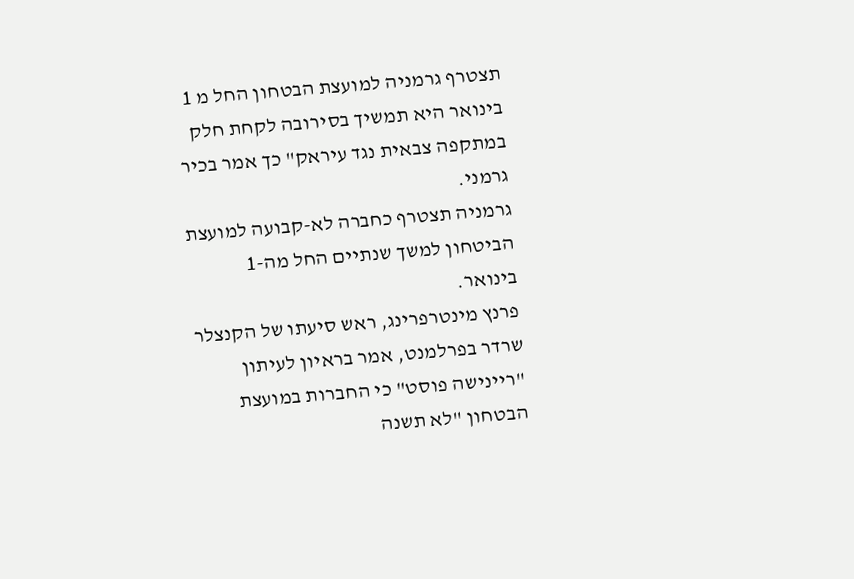תצטרף גרמניה למועצת הבטחון החל מ 1 בינואר היא תמשיך בסירובה לקחת חלק במתקפה צבאית נגד עיראק" כך אמר בכיר גרמני.
גרמניה תצטרף כחברה לא-קבועה למועצת הביטחון למשך שנתיים החל מה-1
בינואר.
פרנץ מינטרפרינג, ראש סיעתו של הקנצלר שרדר בפרלמנט, אמר בראיון לעיתון "ריינישה פוסט" כי החברות במועצת הבטחון "לא תשנה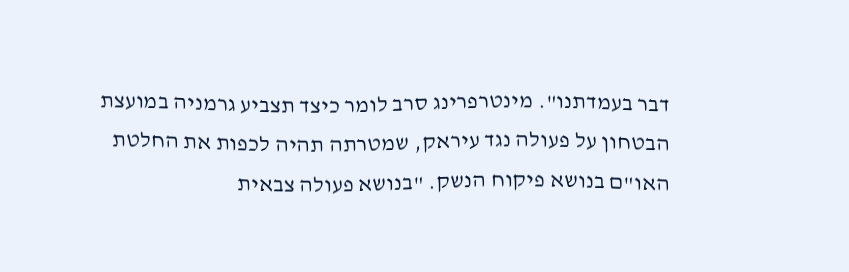דבר בעמדתנו". מינטרפרינג סרב לומר כיצד תצביע גרמניה במועצת הבטחון על פעולה נגד עיראק, שמטרתה תהיה לכפות את החלטת האו"ם בנושא פיקוח הנשק. "בנושא פעולה צבאית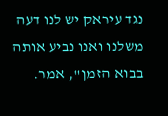נגד עיראק יש לנו דעה משלנו ואנו נביע אותה בבוא הזמן", אמר.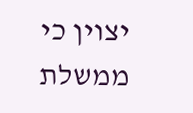יצוין כי ממשלת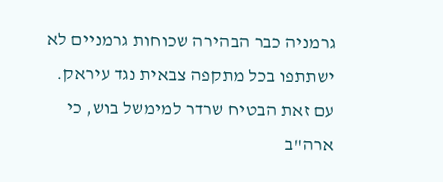גרמניה כבר הבהירה שכוחות גרמניים לא ישתתפו בכל מתקפה צבאית נגד עיראק. עם זאת הבטיח שרדר למימשל בוש, כי ארה"ב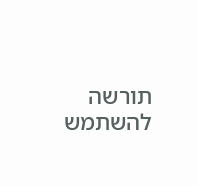תורשה להשתמש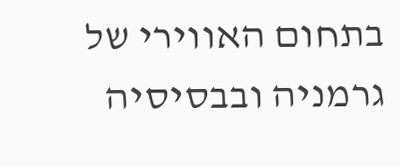בתחום האווירי של גרמניה ובבסיסיה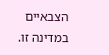הצבאיים במדינה זו.